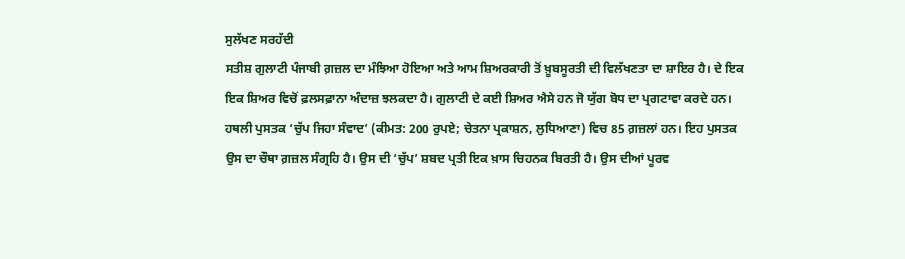ਸੁਲੱਖਣ ਸਰਹੱਦੀ
ਸਤੀਸ਼ ਗੁਲਾਟੀ ਪੰਜਾਬੀ ਗ਼ਜ਼ਲ ਦਾ ਮੰਝਿਆ ਹੋਇਆ ਅਤੇ ਆਮ ਸ਼ਿਅਰਕਾਰੀ ਤੋਂ ਖ਼ੂਬਸੂਰਤੀ ਦੀ ਵਿਲੱਖਣਤਾ ਦਾ ਸ਼ਾਇਰ ਹੈ। ਦੇ ਇਕ ਇਕ ਸ਼ਿਅਰ ਵਿਚੋਂ ਫ਼ਲਸਫ਼ਾਨਾ ਅੰਦਾਜ਼ ਝਲਕਦਾ ਹੈ। ਗੁਲਾਟੀ ਦੇ ਕਈ ਸ਼ਿਅਰ ਐਸੇ ਹਨ ਜੋ ਯੁੱਗ ਬੋਧ ਦਾ ਪ੍ਰਗਟਾਵਾ ਕਰਦੇ ਹਨ। ਹਥਲੀ ਪੁਸਤਕ ‘ਚੁੱਪ ਜਿਹਾ ਸੰਵਾਦ’ (ਕੀਮਤ: 200 ਰੁਪਏ; ਚੇਤਨਾ ਪ੍ਰਕਾਸ਼ਨ, ਲੁਧਿਆਣਾ) ਵਿਚ 85 ਗ਼ਜ਼ਲਾਂ ਹਨ। ਇਹ ਪੁਸਤਕ ਉਸ ਦਾ ਚੌਥਾ ਗ਼ਜ਼ਲ ਸੰਗ੍ਰਹਿ ਹੈ। ਉਸ ਦੀ ‘ਚੁੱਪ’ ਸ਼ਬਦ ਪ੍ਰਤੀ ਇਕ ਖ਼ਾਸ ਚਿਹਨਕ ਬਿਰਤੀ ਹੈ। ਉਸ ਦੀਆਂ ਪੂਰਵ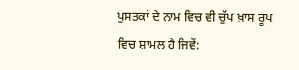ਪੁਸਤਕਾਂ ਦੇ ਨਾਮ ਵਿਚ ਵੀ ਚੁੱਪ ਖ਼ਾਸ ਰੂਪ ਵਿਚ ਸ਼ਾਮਲ ਹੈ ਜਿਵੇਂ: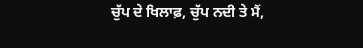ਚੁੱਪ ਦੇ ਖਿਲਾਫ਼, ਚੁੱਪ ਨਦੀ ਤੇ ਮੈਂ,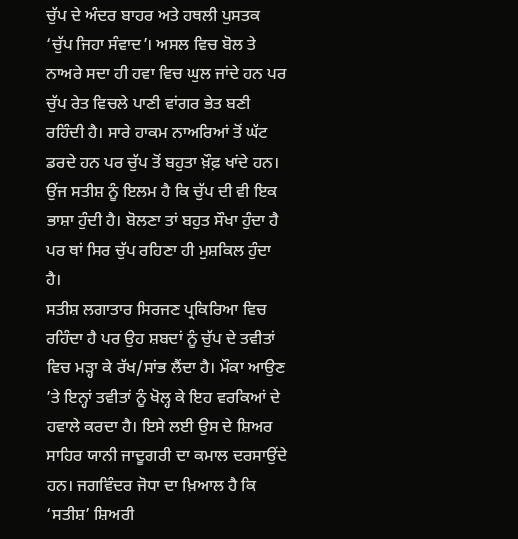ਚੁੱਪ ਦੇ ਅੰਦਰ ਬਾਹਰ ਅਤੇ ਹਥਲੀ ਪੁਸਤਕ ‘ਚੁੱਪ ਜਿਹਾ ਸੰਵਾਦ’। ਅਸਲ ਵਿਚ ਬੋਲ ਤੇ ਨਾਅਰੇ ਸਦਾ ਹੀ ਹਵਾ ਵਿਚ ਘੁਲ ਜਾਂਦੇ ਹਨ ਪਰ ਚੁੱਪ ਰੇਤ ਵਿਚਲੇ ਪਾਣੀ ਵਾਂਗਰ ਭੇਤ ਬਣੀ ਰਹਿੰਦੀ ਹੈ। ਸਾਰੇ ਹਾਕਮ ਨਾਅਰਿਆਂ ਤੋਂ ਘੱਟ ਡਰਦੇ ਹਨ ਪਰ ਚੁੱਪ ਤੋਂ ਬਹੁਤਾ ਖ਼ੌਫ਼ ਖਾਂਦੇ ਹਨ। ਉਂਜ ਸਤੀਸ਼ ਨੂੰ ਇਲਮ ਹੈ ਕਿ ਚੁੱਪ ਦੀ ਵੀ ਇਕ ਭਾਸ਼ਾ ਹੁੰਦੀ ਹੈ। ਬੋਲਣਾ ਤਾਂ ਬਹੁਤ ਸੌਖਾ ਹੁੰਦਾ ਹੈ ਪਰ ਥਾਂ ਸਿਰ ਚੁੱਪ ਰਹਿਣਾ ਹੀ ਮੁਸ਼ਕਿਲ ਹੁੰਦਾ ਹੈ।
ਸਤੀਸ਼ ਲਗਾਤਾਰ ਸਿਰਜਣ ਪ੍ਰਕਿਰਿਆ ਵਿਚ ਰਹਿੰਦਾ ਹੈ ਪਰ ਉਹ ਸ਼ਬਦਾਂ ਨੂੰ ਚੁੱਪ ਦੇ ਤਵੀਤਾਂ ਵਿਚ ਮੜ੍ਹਾ ਕੇ ਰੱਖ/ਸਾਂਭ ਲੈਂਦਾ ਹੈ। ਮੌਕਾ ਆਉਣ ’ਤੇ ਇਨ੍ਹਾਂ ਤਵੀਤਾਂ ਨੂੰ ਖੋਲ੍ਹ ਕੇ ਇਹ ਵਰਕਿਆਂ ਦੇ ਹਵਾਲੇ ਕਰਦਾ ਹੈ। ਇਸੇ ਲਈ ਉਸ ਦੇ ਸ਼ਿਅਰ ਸਾਹਿਰ ਯਾਨੀ ਜਾਦੂਗਰੀ ਦਾ ਕਮਾਲ ਦਰਸਾਉਂਦੇ ਹਨ। ਜਗਵਿੰਦਰ ਜੋਧਾ ਦਾ ਖ਼ਿਆਲ ਹੈ ਕਿ ‘ਸਤੀਸ਼’ ਸ਼ਿਅਰੀ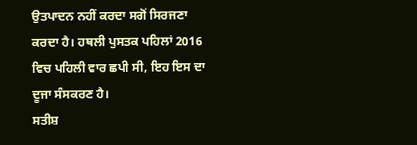ਉਤਪਾਦਨ ਨਹੀਂ ਕਰਦਾ ਸਗੋਂ ਸਿਰਜਣਾ ਕਰਦਾ ਹੈ। ਹਥਲੀ ਪੁਸਤਕ ਪਹਿਲਾਂ 2016 ਵਿਚ ਪਹਿਲੀ ਵਾਰ ਛਪੀ ਸੀ, ਇਹ ਇਸ ਦਾ ਦੂਜਾ ਸੰਸਕਰਣ ਹੈ।
ਸਤੀਸ਼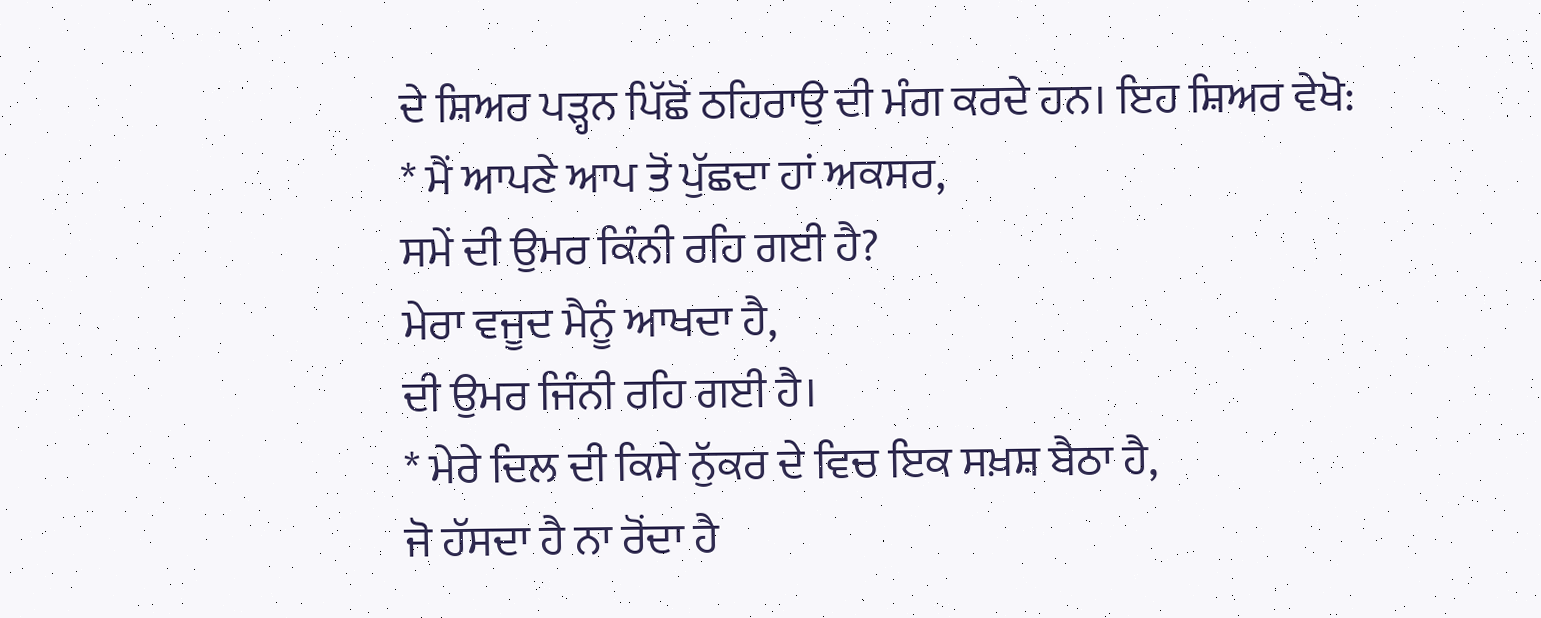ਦੇ ਸ਼ਿਅਰ ਪੜ੍ਹਨ ਪਿੱਛੋਂ ਠਹਿਰਾਉ ਦੀ ਮੰਗ ਕਰਦੇ ਹਨ। ਇਹ ਸ਼ਿਅਰ ਵੇਖੋ:
* ਮੈਂ ਆਪਣੇ ਆਪ ਤੋਂ ਪੁੱਛਦਾ ਹਾਂ ਅਕਸਰ,
ਸਮੇਂ ਦੀ ਉਮਰ ਕਿੰਨੀ ਰਹਿ ਗਈ ਹੈ?
ਮੇਰਾ ਵਜੂਦ ਮੈਨੂੰ ਆਖਦਾ ਹੈ,
ਦੀ ਉਮਰ ਜਿੰਨੀ ਰਹਿ ਗਈ ਹੈ।
* ਮੇਰੇ ਦਿਲ ਦੀ ਕਿਸੇ ਨੁੱਕਰ ਦੇ ਵਿਚ ਇਕ ਸਖ਼ਸ਼ ਬੈਠਾ ਹੈ,
ਜੋ ਹੱਸਦਾ ਹੈ ਨਾ ਰੋਂਦਾ ਹੈ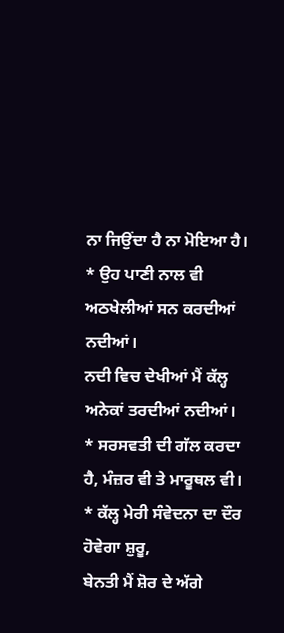ਨਾ ਜਿਉਂਦਾ ਹੈ ਨਾ ਮੋਇਆ ਹੈ।
* ਉਹ ਪਾਣੀ ਨਾਲ ਵੀ ਅਠਖੇਲੀਆਂ ਸਨ ਕਰਦੀਆਂ ਨਦੀਆਂ।
ਨਦੀ ਵਿਚ ਦੇਖੀਆਂ ਮੈਂ ਕੱਲ੍ਹ ਅਨੇਕਾਂ ਤਰਦੀਆਂ ਨਦੀਆਂ।
* ਸਰਸਵਤੀ ਦੀ ਗੱਲ ਕਰਦਾ ਹੈ, ਮੰਜ਼ਰ ਵੀ ਤੇ ਮਾਰੂਥਲ ਵੀ।
* ਕੱਲ੍ਹ ਮੇਰੀ ਸੰਵੇਦਨਾ ਦਾ ਦੌਰ ਹੋਵੇਗਾ ਸ਼ੁਰੂ,
ਬੇਨਤੀ ਮੈਂ ਸ਼ੋਰ ਦੇ ਅੱਗੇ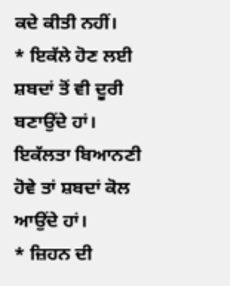ਕਦੇ ਕੀਤੀ ਨਹੀਂ।
* ਇਕੱਲੇ ਹੋਣ ਲਈ ਸ਼ਬਦਾਂ ਤੋਂ ਵੀ ਦੂਰੀ ਬਣਾਉਂਦੇ ਹਾਂ।
ਇਕੱਲਤਾ ਬਿਆਨਣੀ ਹੋਵੇ ਤਾਂ ਸ਼ਬਦਾਂ ਕੋਲ ਆਉਂਦੇ ਹਾਂ।
* ਜ਼ਿਹਨ ਦੀ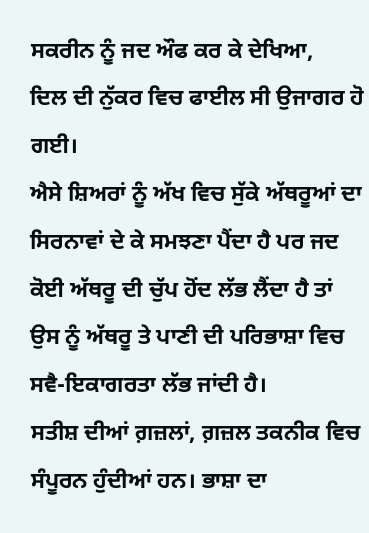ਸਕਰੀਨ ਨੂੰ ਜਦ ਔਫ ਕਰ ਕੇ ਦੇਖਿਆ,
ਦਿਲ ਦੀ ਨੁੱਕਰ ਵਿਚ ਫਾਈਲ ਸੀ ਉਜਾਗਰ ਹੋ ਗਈ।
ਐਸੇ ਸ਼ਿਅਰਾਂ ਨੂੰ ਅੱਖ ਵਿਚ ਸੁੱਕੇ ਅੱਥਰੂਆਂ ਦਾ ਸਿਰਨਾਵਾਂ ਦੇ ਕੇ ਸਮਝਣਾ ਪੈਂਦਾ ਹੈ ਪਰ ਜਦ ਕੋਈ ਅੱਥਰੂ ਦੀ ਚੁੱਪ ਹੋਂਦ ਲੱਭ ਲੈਂਦਾ ਹੈ ਤਾਂ ਉਸ ਨੂੰ ਅੱਥਰੂ ਤੇ ਪਾਣੀ ਦੀ ਪਰਿਭਾਸ਼ਾ ਵਿਚ ਸਵੈ-ਇਕਾਗਰਤਾ ਲੱਭ ਜਾਂਦੀ ਹੈ।
ਸਤੀਸ਼ ਦੀਆਂ ਗ਼ਜ਼ਲਾਂ, ਗ਼ਜ਼ਲ ਤਕਨੀਕ ਵਿਚ ਸੰਪੂਰਨ ਹੁੰਦੀਆਂ ਹਨ। ਭਾਸ਼ਾ ਦਾ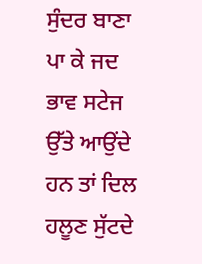ਸੁੰਦਰ ਬਾਣਾ ਪਾ ਕੇ ਜਦ ਭਾਵ ਸਟੇਜ ਉੱਤੇ ਆਉਂਦੇ ਹਨ ਤਾਂ ਦਿਲ ਹਲੂਣ ਸੁੱਟਦੇ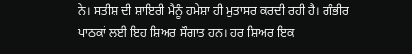ਨੇ। ਸਤੀਸ਼ ਦੀ ਸ਼ਾਇਰੀ ਮੈਨੂੰ ਹਮੇਸ਼ਾ ਹੀ ਮੁਤਾਸਰ ਕਰਦੀ ਰਹੀ ਹੈ। ਗੰਭੀਰ ਪਾਠਕਾਂ ਲਈ ਇਹ ਸ਼ਿਅਰ ਸੌਗਾਤ ਹਨ। ਹਰ ਸ਼ਿਅਰ ਇਕ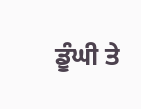ਡੂੰਘੀ ਤੇ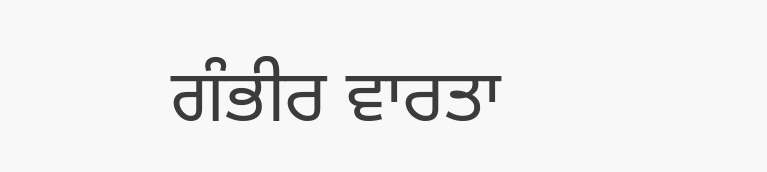ਗੰਭੀਰ ਵਾਰਤਾ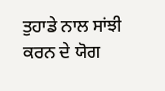ਤੁਹਾਡੇ ਨਾਲ ਸਾਂਝੀ ਕਰਨ ਦੇ ਯੋਗ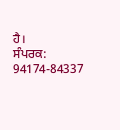ਹੈ।
ਸੰਪਰਕ: 94174-84337